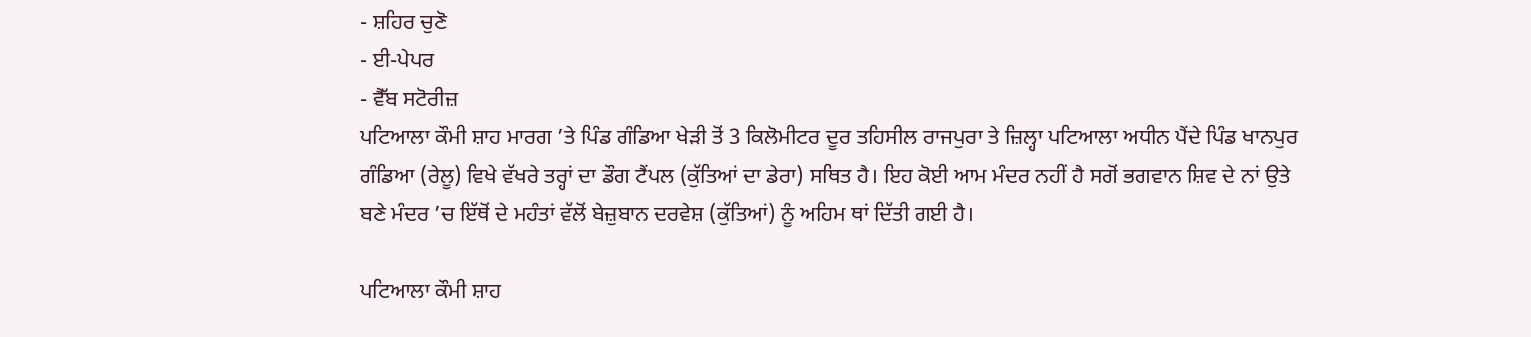- ਸ਼ਹਿਰ ਚੁਣੋ
- ਈ-ਪੇਪਰ
- ਵੈੱਬ ਸਟੋਰੀਜ਼
ਪਟਿਆਲਾ ਕੌਮੀ ਸ਼ਾਹ ਮਾਰਗ ’ਤੇ ਪਿੰਡ ਗੰਡਿਆ ਖੇੜੀ ਤੋਂ 3 ਕਿਲੋਮੀਟਰ ਦੂਰ ਤਹਿਸੀਲ ਰਾਜਪੁਰਾ ਤੇ ਜ਼ਿਲ੍ਹਾ ਪਟਿਆਲਾ ਅਧੀਨ ਪੈਂਦੇ ਪਿੰਡ ਖਾਨਪੁਰ ਗੰਡਿਆ (ਰੇਲੂ) ਵਿਖੇ ਵੱਖਰੇ ਤਰ੍ਹਾਂ ਦਾ ਡੌਗ ਟੈਂਪਲ (ਕੁੱਤਿਆਂ ਦਾ ਡੇਰਾ) ਸਥਿਤ ਹੈ। ਇਹ ਕੋਈ ਆਮ ਮੰਦਰ ਨਹੀਂ ਹੈ ਸਗੋਂ ਭਗਵਾਨ ਸ਼ਿਵ ਦੇ ਨਾਂ ਉਤੇ ਬਣੇ ਮੰਦਰ ’ਚ ਇੱਥੋਂ ਦੇ ਮਹੰਤਾਂ ਵੱਲੋਂ ਬੇਜ਼ੁਬਾਨ ਦਰਵੇਸ਼ (ਕੁੱਤਿਆਂ) ਨੂੰ ਅਹਿਮ ਥਾਂ ਦਿੱਤੀ ਗਈ ਹੈ।

ਪਟਿਆਲਾ ਕੌਮੀ ਸ਼ਾਹ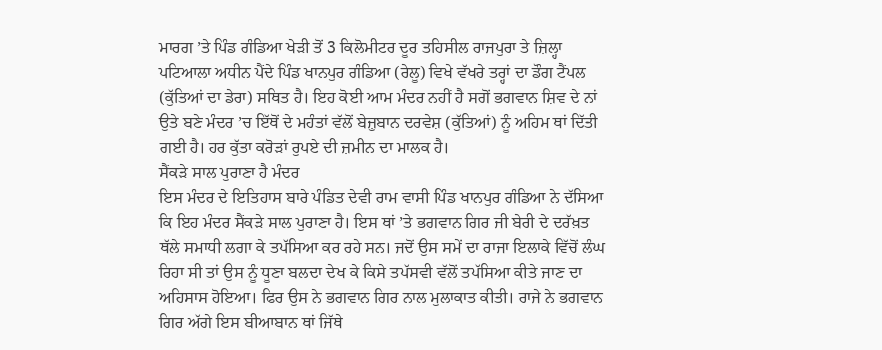ਮਾਰਗ ’ਤੇ ਪਿੰਡ ਗੰਡਿਆ ਖੇੜੀ ਤੋਂ 3 ਕਿਲੋਮੀਟਰ ਦੂਰ ਤਹਿਸੀਲ ਰਾਜਪੁਰਾ ਤੇ ਜ਼ਿਲ੍ਹਾ ਪਟਿਆਲਾ ਅਧੀਨ ਪੈਂਦੇ ਪਿੰਡ ਖਾਨਪੁਰ ਗੰਡਿਆ (ਰੇਲੂ) ਵਿਖੇ ਵੱਖਰੇ ਤਰ੍ਹਾਂ ਦਾ ਡੌਗ ਟੈਂਪਲ (ਕੁੱਤਿਆਂ ਦਾ ਡੇਰਾ) ਸਥਿਤ ਹੈ। ਇਹ ਕੋਈ ਆਮ ਮੰਦਰ ਨਹੀਂ ਹੈ ਸਗੋਂ ਭਗਵਾਨ ਸ਼ਿਵ ਦੇ ਨਾਂ ਉਤੇ ਬਣੇ ਮੰਦਰ ’ਚ ਇੱਥੋਂ ਦੇ ਮਹੰਤਾਂ ਵੱਲੋਂ ਬੇਜ਼ੁਬਾਨ ਦਰਵੇਸ਼ (ਕੁੱਤਿਆਂ) ਨੂੰ ਅਹਿਮ ਥਾਂ ਦਿੱਤੀ ਗਈ ਹੈ। ਹਰ ਕੁੱਤਾ ਕਰੋੜਾਂ ਰੁਪਏ ਦੀ ਜ਼ਮੀਨ ਦਾ ਮਾਲਕ ਹੈ।
ਸੈਂਕੜੇ ਸਾਲ ਪੁਰਾਣਾ ਹੈ ਮੰਦਰ
ਇਸ ਮੰਦਰ ਦੇ ਇਤਿਹਾਸ ਬਾਰੇ ਪੰਡਿਤ ਦੇਵੀ ਰਾਮ ਵਾਸੀ ਪਿੰਡ ਖਾਨਪੁਰ ਗੰਡਿਆ ਨੇ ਦੱਸਿਆ ਕਿ ਇਹ ਮੰਦਰ ਸੈਂਕੜੇ ਸਾਲ ਪੁਰਾਣਾ ਹੈ। ਇਸ ਥਾਂ ’ਤੇ ਭਗਵਾਨ ਗਿਰ ਜੀ ਬੇਰੀ ਦੇ ਦਰੱਖ਼ਤ ਥੱਲੇ ਸਮਾਧੀ ਲਗਾ ਕੇ ਤਪੱਸਿਆ ਕਰ ਰਹੇ ਸਨ। ਜਦੋਂ ਉਸ ਸਮੇਂ ਦਾ ਰਾਜਾ ਇਲਾਕੇ ਵਿੱਚੋਂ ਲੰਘ ਰਿਹਾ ਸੀ ਤਾਂ ਉਸ ਨੂੰ ਧੂਣਾ ਬਲਦਾ ਦੇਖ ਕੇ ਕਿਸੇ ਤਪੱਸਵੀ ਵੱਲੋਂ ਤਪੱਸਿਆ ਕੀਤੇ ਜਾਣ ਦਾ ਅਹਿਸਾਸ ਹੋਇਆ। ਫਿਰ ਉਸ ਨੇ ਭਗਵਾਨ ਗਿਰ ਨਾਲ ਮੁਲਾਕਾਤ ਕੀਤੀ। ਰਾਜੇ ਨੇ ਭਗਵਾਨ ਗਿਰ ਅੱਗੇ ਇਸ ਬੀਆਬਾਨ ਥਾਂ ਜਿੱਥੇ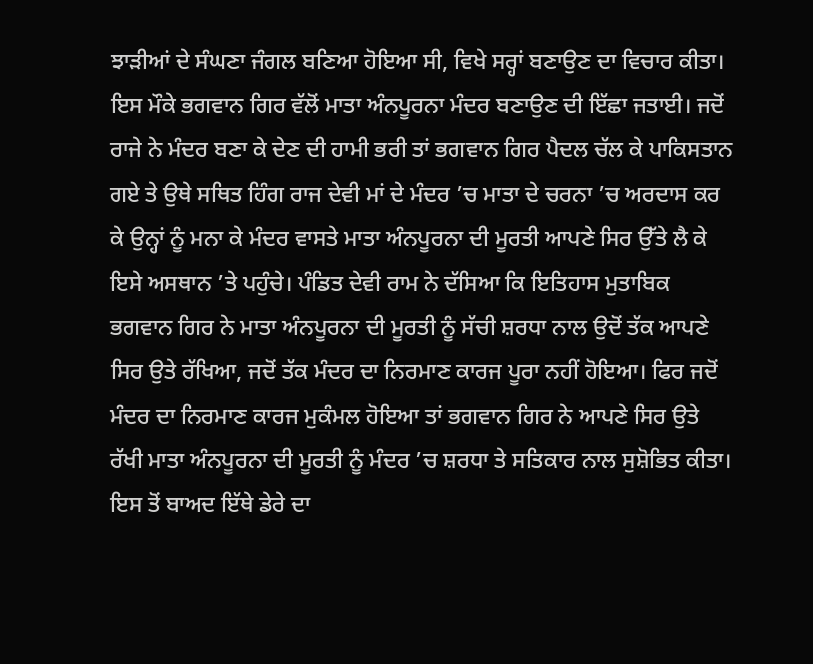ਝਾੜੀਆਂ ਦੇ ਸੰਘਣਾ ਜੰਗਲ ਬਣਿਆ ਹੋਇਆ ਸੀ, ਵਿਖੇ ਸਰ੍ਹਾਂ ਬਣਾਉਣ ਦਾ ਵਿਚਾਰ ਕੀਤਾ। ਇਸ ਮੌਕੇ ਭਗਵਾਨ ਗਿਰ ਵੱਲੋਂ ਮਾਤਾ ਅੰਨਪੂਰਨਾ ਮੰਦਰ ਬਣਾਉਣ ਦੀ ਇੱਛਾ ਜਤਾਈ। ਜਦੋਂ ਰਾਜੇ ਨੇ ਮੰਦਰ ਬਣਾ ਕੇ ਦੇਣ ਦੀ ਹਾਮੀ ਭਰੀ ਤਾਂ ਭਗਵਾਨ ਗਿਰ ਪੈਦਲ ਚੱਲ ਕੇ ਪਾਕਿਸਤਾਨ ਗਏ ਤੇ ਉਥੇ ਸਥਿਤ ਹਿੰਗ ਰਾਜ ਦੇਵੀ ਮਾਂ ਦੇ ਮੰਦਰ ’ਚ ਮਾਤਾ ਦੇ ਚਰਨਾ ’ਚ ਅਰਦਾਸ ਕਰ ਕੇ ਉਨ੍ਹਾਂ ਨੂੰ ਮਨਾ ਕੇ ਮੰਦਰ ਵਾਸਤੇ ਮਾਤਾ ਅੰਨਪੂਰਨਾ ਦੀ ਮੂਰਤੀ ਆਪਣੇ ਸਿਰ ਉੱਤੇ ਲੈ ਕੇ ਇਸੇ ਅਸਥਾਨ ’ਤੇ ਪਹੁੰਚੇ। ਪੰਡਿਤ ਦੇਵੀ ਰਾਮ ਨੇ ਦੱਸਿਆ ਕਿ ਇਤਿਹਾਸ ਮੁਤਾਬਿਕ ਭਗਵਾਨ ਗਿਰ ਨੇ ਮਾਤਾ ਅੰਨਪੂਰਨਾ ਦੀ ਮੂਰਤੀ ਨੂੰ ਸੱਚੀ ਸ਼ਰਧਾ ਨਾਲ ਉਦੋਂ ਤੱਕ ਆਪਣੇ ਸਿਰ ਉਤੇ ਰੱਖਿਆ, ਜਦੋਂ ਤੱਕ ਮੰਦਰ ਦਾ ਨਿਰਮਾਣ ਕਾਰਜ ਪੂਰਾ ਨਹੀਂ ਹੋਇਆ। ਫਿਰ ਜਦੋਂ ਮੰਦਰ ਦਾ ਨਿਰਮਾਣ ਕਾਰਜ ਮੁਕੰਮਲ ਹੋਇਆ ਤਾਂ ਭਗਵਾਨ ਗਿਰ ਨੇ ਆਪਣੇ ਸਿਰ ਉਤੇ ਰੱਖੀ ਮਾਤਾ ਅੰਨਪੂਰਨਾ ਦੀ ਮੂਰਤੀ ਨੂੰ ਮੰਦਰ ’ਚ ਸ਼ਰਧਾ ਤੇ ਸਤਿਕਾਰ ਨਾਲ ਸੁਸ਼ੋਭਿਤ ਕੀਤਾ। ਇਸ ਤੋਂ ਬਾਅਦ ਇੱਥੇ ਡੇਰੇ ਦਾ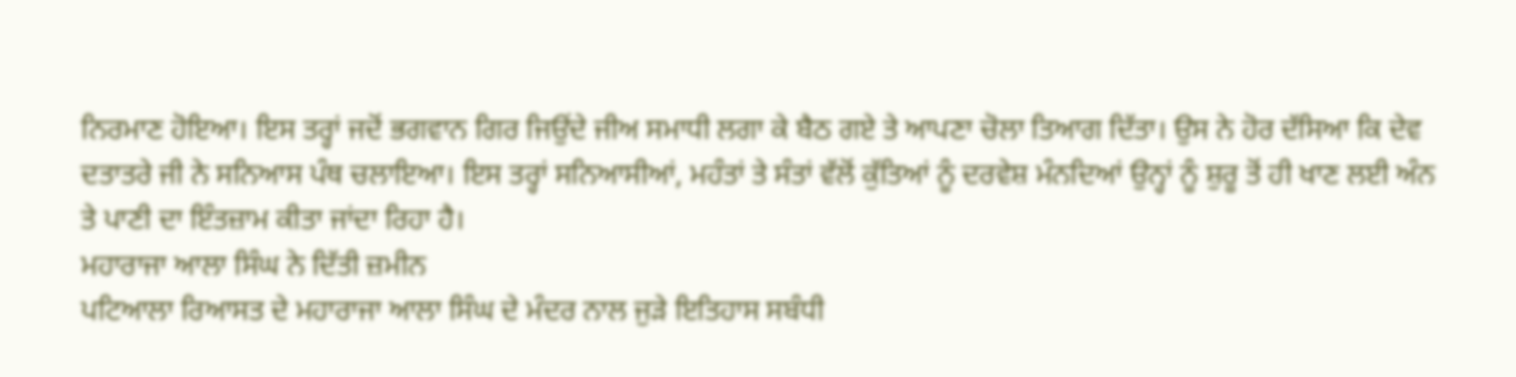ਨਿਰਮਾਣ ਹੋਇਆ। ਇਸ ਤਰ੍ਹਾਂ ਜਦੋਂ ਭਗਵਾਨ ਗਿਰ ਜਿਉਂਦੇ ਜੀਅ ਸਮਾਧੀ ਲਗਾ ਕੇ ਬੈਠ ਗਏ ਤੇ ਆਪਣਾ ਚੋਲਾ ਤਿਆਗ ਦਿੱਤਾ। ਉਸ ਨੇ ਹੋਰ ਦੱਸਿਆ ਕਿ ਦੇਵ ਦਤਾਤਰੇ ਜੀ ਨੇ ਸਨਿਆਸ ਪੰਥ ਚਲਾਇਆ। ਇਸ ਤਰ੍ਹਾਂ ਸਨਿਆਸੀਆਂ, ਮਹੰਤਾਂ ਤੇ ਸੰਤਾਂ ਵੱਲੋਂ ਕੁੱਤਿਆਂ ਨੂੰ ਦਰਵੇਸ਼ ਮੰਨਦਿਆਂ ਉਨ੍ਹਾਂ ਨੂੰ ਸ਼ੁਰੂ ਤੋਂ ਹੀ ਖਾਣ ਲਈ ਅੰਨ ਤੇ ਪਾਣੀ ਦਾ ਇੰਤਜ਼ਾਮ ਕੀਤਾ ਜਾਂਦਾ ਰਿਹਾ ਹੈ।
ਮਹਾਰਾਜਾ ਆਲਾ ਸਿੰਘ ਨੇ ਦਿੱਤੀ ਜ਼ਮੀਨ
ਪਟਿਆਲਾ ਰਿਆਸਤ ਦੇ ਮਹਾਰਾਜਾ ਆਲਾ ਸਿੰਘ ਦੇ ਮੰਦਰ ਨਾਲ ਜੁੜੇ ਇਤਿਹਾਸ ਸਬੰਧੀ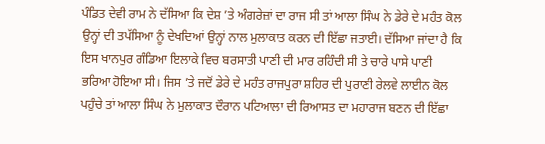ਪੰਡਿਤ ਦੇਵੀ ਰਾਮ ਨੇ ਦੱਸਿਆ ਕਿ ਦੇਸ਼ ’ਤੇ ਅੰਗਰੇਜ਼ਾਂ ਦਾ ਰਾਜ ਸੀ ਤਾਂ ਆਲਾ ਸਿੰਘ ਨੇ ਡੇਰੇ ਦੇ ਮਹੰਤ ਕੋਲ ਉਨ੍ਹਾਂ ਦੀ ਤਪੱਸਿਆ ਨੂੰ ਦੇਖਦਿਆਂ ਉਨ੍ਹਾਂ ਨਾਲ ਮੁਲਾਕਾਤ ਕਰਨ ਦੀ ਇੱਛਾ ਜਤਾਈ। ਦੱਸਿਆ ਜਾਂਦਾ ਹੈ ਕਿ ਇਸ ਖਾਨਪੁਰ ਗੰਡਿਆ ਇਲਾਕੇ ਵਿਚ ਬਰਸਾਤੀ ਪਾਣੀ ਦੀ ਮਾਰ ਰਹਿੰਦੀ ਸੀ ਤੇ ਚਾਰੇ ਪਾਸੇ ਪਾਣੀ ਭਰਿਆ ਹੋਇਆ ਸੀ। ਜਿਸ ’ਤੇ ਜਦੋਂ ਡੇਰੇ ਦੇ ਮਹੰਤ ਰਾਜਪੁਰਾ ਸ਼ਹਿਰ ਦੀ ਪੁਰਾਣੀ ਰੇਲਵੇ ਲਾਈਨ ਕੋਲ ਪਹੁੰਚੇ ਤਾਂ ਆਲਾ ਸਿੰਘ ਨੇ ਮੁਲਾਕਾਤ ਦੌਰਾਨ ਪਟਿਆਲਾ ਦੀ ਰਿਆਸਤ ਦਾ ਮਹਾਰਾਜ ਬਣਨ ਦੀ ਇੱਛਾ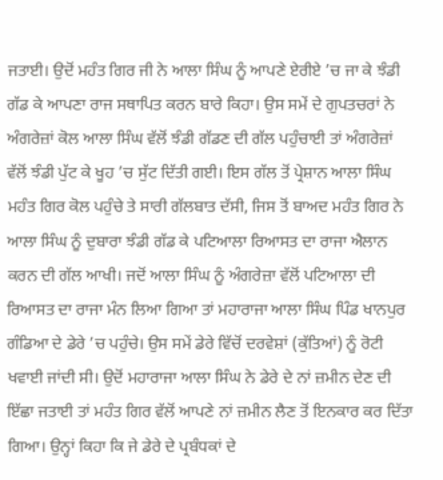ਜਤਾਈ। ਉਦੋਂ ਮਹੰਤ ਗਿਰ ਜੀ ਨੇ ਆਲਾ ਸਿੰਘ ਨੂੰ ਆਪਣੇ ਏਰੀਏ ’ਚ ਜਾ ਕੇ ਝੰਡੀ ਗੱਡ ਕੇ ਆਪਣਾ ਰਾਜ ਸਥਾਪਿਤ ਕਰਨ ਬਾਰੇ ਕਿਹਾ। ਉਸ ਸਮੇਂ ਦੇ ਗੁਪਤਚਰਾਂ ਨੇ ਅੰਗਰੇਜ਼ਾਂ ਕੋਲ ਆਲਾ ਸਿੰਘ ਵੱਲੋਂ ਝੰਡੀ ਗੱਡਣ ਦੀ ਗੱਲ ਪਹੁੰਚਾਈ ਤਾਂ ਅੰਗਰੇਜ਼ਾਂ ਵੱਲੋਂ ਝੰਡੀ ਪੁੱਟ ਕੇ ਖੂਹ ’ਚ ਸੁੱਟ ਦਿੱਤੀ ਗਈ। ਇਸ ਗੱਲ ਤੋਂ ਪ੍ਰੇਸ਼ਾਨ ਆਲਾ ਸਿੰਘ ਮਹੰਤ ਗਿਰ ਕੋਲ ਪਹੁੰਚੇ ਤੇ ਸਾਰੀ ਗੱਲਬਾਤ ਦੱਸੀ, ਜਿਸ ਤੋਂ ਬਾਅਦ ਮਹੰਤ ਗਿਰ ਨੇ ਆਲਾ ਸਿੰਘ ਨੂੰ ਦੁਬਾਰਾ ਝੰਡੀ ਗੱਡ ਕੇ ਪਟਿਆਲਾ ਰਿਆਸਤ ਦਾ ਰਾਜਾ ਐਲਾਨ ਕਰਨ ਦੀ ਗੱਲ ਆਖੀ। ਜਦੋਂ ਆਲਾ ਸਿੰਘ ਨੂੰ ਅੰਗਰੇਜ਼ਾ ਵੱਲੋਂ ਪਟਿਆਲਾ ਦੀ ਰਿਆਸਤ ਦਾ ਰਾਜਾ ਮੰਨ ਲਿਆ ਗਿਆ ਤਾਂ ਮਹਾਰਾਜਾ ਆਲਾ ਸਿੰਘ ਪਿੰਡ ਖਾਨਪੁਰ ਗੰਡਿਆ ਦੇ ਡੇਰੇ ’ਚ ਪਹੁੰਚੇ। ਉਸ ਸਮੇਂ ਡੇਰੇ ਵਿੱਚੋਂ ਦਰਵੇਸ਼ਾਂ (ਕੁੱਤਿਆਂ) ਨੂੰ ਰੋਟੀ ਖਵਾਈ ਜਾਂਦੀ ਸੀ। ਉਦੋਂ ਮਹਾਰਾਜਾ ਆਲਾ ਸਿੰਘ ਨੇ ਡੇਰੇ ਦੇ ਨਾਂ ਜ਼ਮੀਨ ਦੇਣ ਦੀ ਇੱਛਾ ਜਤਾਈ ਤਾਂ ਮਹੰਤ ਗਿਰ ਵੱਲੋਂ ਆਪਣੇ ਨਾਂ ਜ਼ਮੀਨ ਲੈਣ ਤੋਂ ਇਨਕਾਰ ਕਰ ਦਿੱਤਾ ਗਿਆ। ਉਨ੍ਹਾਂ ਕਿਹਾ ਕਿ ਜੇ ਡੇਰੇ ਦੇ ਪ੍ਰਬੰਧਕਾਂ ਦੇ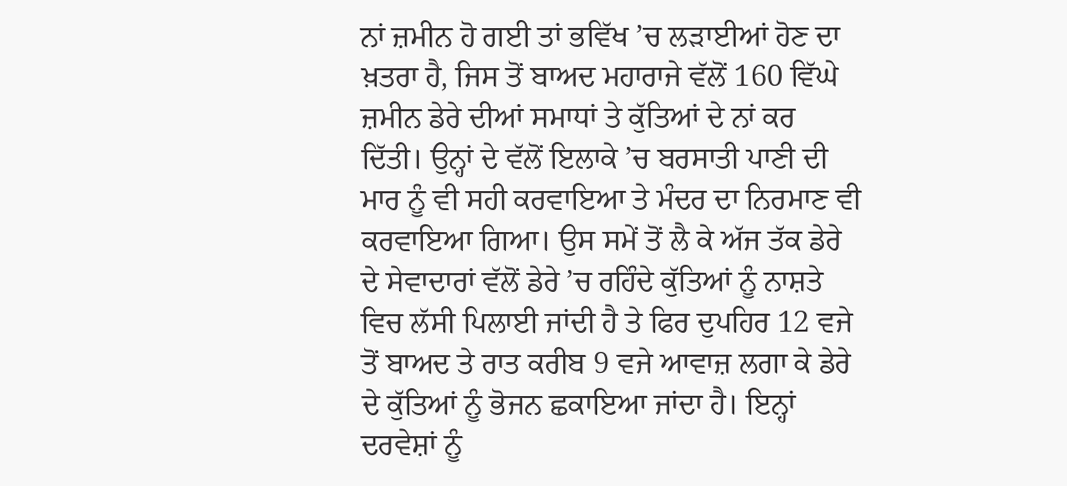ਨਾਂ ਜ਼ਮੀਨ ਹੋ ਗਈ ਤਾਂ ਭਵਿੱਖ ’ਚ ਲੜਾਈਆਂ ਹੋਣ ਦਾ ਖ਼ਤਰਾ ਹੈ, ਜਿਸ ਤੋਂ ਬਾਅਦ ਮਹਾਰਾਜੇ ਵੱਲੋਂ 160 ਵਿੱਘੇ ਜ਼ਮੀਨ ਡੇਰੇ ਦੀਆਂ ਸਮਾਧਾਂ ਤੇ ਕੁੱਤਿਆਂ ਦੇ ਨਾਂ ਕਰ ਦਿੱਤੀ। ਉਨ੍ਹਾਂ ਦੇ ਵੱਲੋਂ ਇਲਾਕੇ ’ਚ ਬਰਸਾਤੀ ਪਾਣੀ ਦੀ ਮਾਰ ਨੂੰ ਵੀ ਸਹੀ ਕਰਵਾਇਆ ਤੇ ਮੰਦਰ ਦਾ ਨਿਰਮਾਣ ਵੀ ਕਰਵਾਇਆ ਗਿਆ। ਉਸ ਸਮੇਂ ਤੋਂ ਲੈ ਕੇ ਅੱਜ ਤੱਕ ਡੇਰੇ ਦੇ ਸੇਵਾਦਾਰਾਂ ਵੱਲੋਂ ਡੇਰੇ ’ਚ ਰਹਿੰਦੇ ਕੁੱਤਿਆਂ ਨੂੰ ਨਾਸ਼ਤੇ ਵਿਚ ਲੱਸੀ ਪਿਲਾਈ ਜਾਂਦੀ ਹੈ ਤੇ ਫਿਰ ਦੁਪਹਿਰ 12 ਵਜੇ ਤੋਂ ਬਾਅਦ ਤੇ ਰਾਤ ਕਰੀਬ 9 ਵਜੇ ਆਵਾਜ਼ ਲਗਾ ਕੇ ਡੇਰੇ ਦੇ ਕੁੱਤਿਆਂ ਨੂੰ ਭੋਜਨ ਛਕਾਇਆ ਜਾਂਦਾ ਹੈ। ਇਨ੍ਹਾਂ ਦਰਵੇਸ਼ਾਂ ਨੂੰ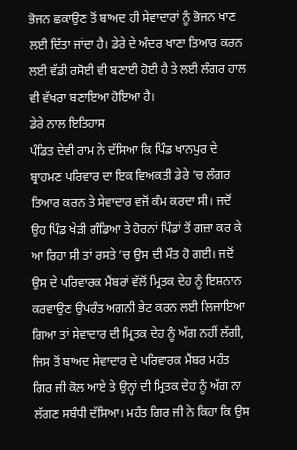ਭੋਜਨ ਛਕਾਉਣ ਤੋਂ ਬਾਅਦ ਹੀ ਸੇਵਾਦਾਰਾਂ ਨੂੰ ਭੋਜਨ ਖਾਣ ਲਈ ਦਿੱਤਾ ਜਾਂਦਾ ਹੈ। ਡੇਰੇ ਦੇ ਅੰਦਰ ਖਾਣਾ ਤਿਆਰ ਕਰਨ ਲਈ ਵੱਡੀ ਰਸੋਈ ਵੀ ਬਣਾਈ ਹੋਈ ਹੈ ਤੇ ਲਈ ਲੰਗਰ ਹਾਲ ਵੀ ਵੱਖਰਾ ਬਣਾਇਆ ਹੋਇਆ ਹੈ।
ਡੇਰੇ ਨਾਲ ਇਤਿਹਾਸ
ਪੰਡਿਤ ਦੇਵੀ ਰਾਮ ਨੇ ਦੱਸਿਆ ਕਿ ਪਿੰਡ ਖਾਨਪੁਰ ਦੇ ਬ੍ਰਾਹਮਣ ਪਰਿਵਾਰ ਦਾ ਇਕ ਵਿਅਕਤੀ ਡੇਰੇ ’ਚ ਲੰਗਰ ਤਿਆਰ ਕਰਨ ਤੇ ਸੇਵਾਦਾਰ ਵਜੋਂ ਕੰਮ ਕਰਦਾ ਸੀ। ਜਦੋਂ ਉਹ ਪਿੰਡ ਖੇੜੀ ਗੰਡਿਆ ਤੇ ਹੋਰਨਾਂ ਪਿੰਡਾਂ ਤੋਂ ਗਜ਼ਾ ਕਰ ਕੇ ਆ ਰਿਹਾ ਸੀ ਤਾਂ ਰਸਤੇ ’ਚ ਉਸ ਦੀ ਮੌਤ ਹੋ ਗਈ। ਜਦੋਂ ਉਸ ਦੇ ਪਰਿਵਾਰਕ ਮੈਂਬਰਾਂ ਵੱਲੋਂ ਮ੍ਰਿਤਕ ਦੇਹ ਨੂੰ ਇਸ਼ਨਾਨ ਕਰਵਾਉਣ ਉਪਰੰਤ ਅਗਨੀ ਭੇਟ ਕਰਨ ਲਈ ਲਿਜਾਇਆ ਗਿਆ ਤਾਂ ਸੇਵਾਦਾਰ ਦੀ ਮ੍ਰਿਤਕ ਦੇਹ ਨੂੰ ਅੱਗ ਨਹੀਂ ਲੱਗੀ, ਜਿਸ ਤੋਂ ਬਾਅਦ ਸੇਵਾਦਾਰ ਦੇ ਪਰਿਵਾਰਕ ਮੈਂਬਰ ਮਹੰਤ ਗਿਰ ਜੀ ਕੋਲ ਆਏ ਤੇ ਉਨ੍ਹਾਂ ਦੀ ਮ੍ਰਿਤਕ ਦੇਹ ਨੂੰ ਅੱਗ ਨਾ ਲੱਗਣ ਸਬੰਧੀ ਦੱਸਿਆ। ਮਹੰਤ ਗਿਰ ਜੀ ਨੇ ਕਿਹਾ ਕਿ ਉਸ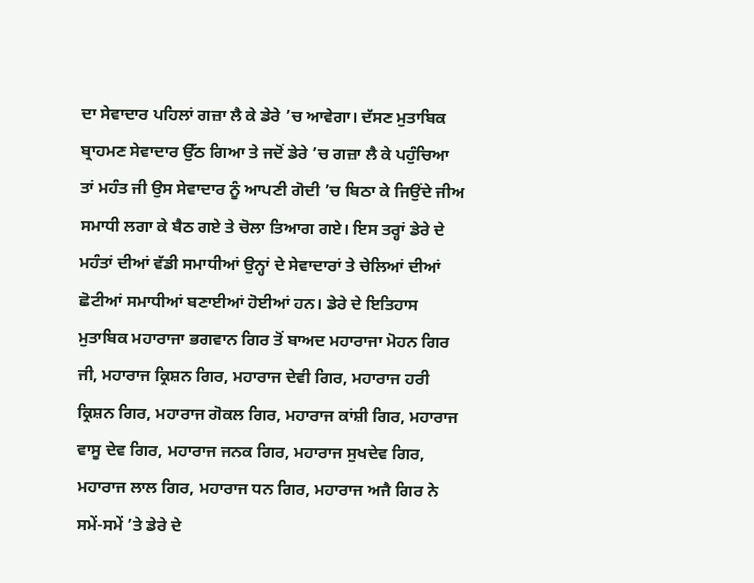ਦਾ ਸੇਵਾਦਾਰ ਪਹਿਲਾਂ ਗਜ਼ਾ ਲੈ ਕੇ ਡੇਰੇ ’ਚ ਆਵੇਗਾ। ਦੱਸਣ ਮੁਤਾਬਿਕ ਬ੍ਰਾਹਮਣ ਸੇਵਾਦਾਰ ਉੱਠ ਗਿਆ ਤੇ ਜਦੋਂ ਡੇਰੇ ’ਚ ਗਜ਼ਾ ਲੈ ਕੇ ਪਹੁੰਚਿਆ ਤਾਂ ਮਹੰਤ ਜੀ ਉਸ ਸੇਵਾਦਾਰ ਨੂੰ ਆਪਣੀ ਗੋਦੀ ’ਚ ਬਿਠਾ ਕੇ ਜਿਉਂਦੇ ਜੀਅ ਸਮਾਧੀ ਲਗਾ ਕੇ ਬੈਠ ਗਏ ਤੇ ਚੋਲਾ ਤਿਆਗ ਗਏ। ਇਸ ਤਰ੍ਹਾਂ ਡੇਰੇ ਦੇ ਮਹੰਤਾਂ ਦੀਆਂ ਵੱਡੀ ਸਮਾਧੀਆਂ ਉਨ੍ਹਾਂ ਦੇ ਸੇਵਾਦਾਰਾਂ ਤੇ ਚੇਲਿਆਂ ਦੀਆਂ ਛੋਟੀਆਂ ਸਮਾਧੀਆਂ ਬਣਾਈਆਂ ਹੋਈਆਂ ਹਨ। ਡੇਰੇ ਦੇ ਇਤਿਹਾਸ ਮੁਤਾਬਿਕ ਮਹਾਰਾਜਾ ਭਗਵਾਨ ਗਿਰ ਤੋਂ ਬਾਅਦ ਮਹਾਰਾਜਾ ਮੋਹਨ ਗਿਰ ਜੀ, ਮਹਾਰਾਜ ਕ੍ਰਿਸ਼ਨ ਗਿਰ, ਮਹਾਰਾਜ ਦੇਵੀ ਗਿਰ, ਮਹਾਰਾਜ ਹਰੀ ਕ੍ਰਿਸ਼ਨ ਗਿਰ, ਮਹਾਰਾਜ ਗੋਕਲ ਗਿਰ, ਮਹਾਰਾਜ ਕਾਂਸ਼ੀ ਗਿਰ, ਮਹਾਰਾਜ ਵਾਸੂ ਦੇਵ ਗਿਰ, ਮਹਾਰਾਜ ਜਨਕ ਗਿਰ, ਮਹਾਰਾਜ ਸੁਖਦੇਵ ਗਿਰ, ਮਹਾਰਾਜ ਲਾਲ ਗਿਰ, ਮਹਾਰਾਜ ਧਨ ਗਿਰ, ਮਹਾਰਾਜ ਅਜੈ ਗਿਰ ਨੇ ਸਮੇਂ-ਸਮੇਂ ’ਤੇ ਡੇਰੇ ਦੇ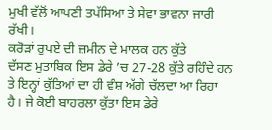ਮੁਖੀ ਵੱਲੋਂ ਆਪਣੀ ਤਪੱਸਿਆ ਤੇ ਸੇਵਾ ਭਾਵਨਾ ਜਾਰੀ ਰੱਖੀ।
ਕਰੋੜਾਂ ਰੁਪਏ ਦੀ ਜ਼ਮੀਨ ਦੇ ਮਾਲਕ ਹਨ ਕੁੱਤੇ
ਦੱਸਣ ਮੁਤਾਬਿਕ ਇਸ ਡੇਰੇ ’ਚ 27-28 ਕੁੱਤੇ ਰਹਿੰਦੇ ਹਨ ਤੇ ਇਨ੍ਹਾਂ ਕੁੱਤਿਆਂ ਦਾ ਹੀ ਵੰਸ਼ ਅੱਗੇ ਚੱਲਦਾ ਆ ਰਿਹਾ ਹੈ। ਜੇ ਕੋਈ ਬਾਹਰਲਾ ਕੁੱਤਾ ਇਸ ਡੇਰੇ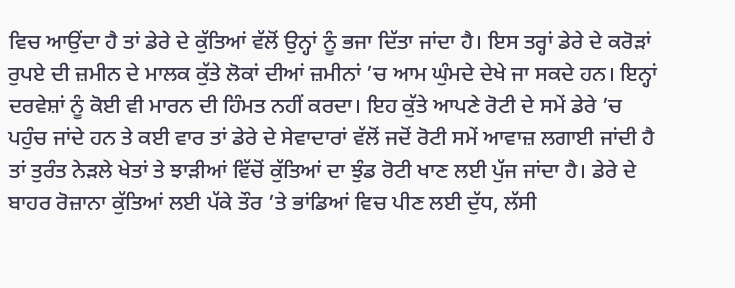ਵਿਚ ਆਉਂਦਾ ਹੈ ਤਾਂ ਡੇਰੇ ਦੇ ਕੁੱਤਿਆਂ ਵੱਲੋਂ ਉਨ੍ਹਾਂ ਨੂੰ ਭਜਾ ਦਿੱਤਾ ਜਾਂਦਾ ਹੈ। ਇਸ ਤਰ੍ਹਾਂ ਡੇਰੇ ਦੇ ਕਰੋੜਾਂ ਰੁਪਏ ਦੀ ਜ਼ਮੀਨ ਦੇ ਮਾਲਕ ਕੁੱਤੇ ਲੋਕਾਂ ਦੀਆਂ ਜ਼ਮੀਨਾਂ ’ਚ ਆਮ ਘੁੰਮਦੇ ਦੇਖੇ ਜਾ ਸਕਦੇ ਹਨ। ਇਨ੍ਹਾਂ ਦਰਵੇਸ਼ਾਂ ਨੂੰ ਕੋਈ ਵੀ ਮਾਰਨ ਦੀ ਹਿੰਮਤ ਨਹੀਂ ਕਰਦਾ। ਇਹ ਕੁੱਤੇ ਆਪਣੇ ਰੋਟੀ ਦੇ ਸਮੇਂ ਡੇਰੇ ’ਚ ਪਹੁੰਚ ਜਾਂਦੇ ਹਨ ਤੇ ਕਈ ਵਾਰ ਤਾਂ ਡੇਰੇ ਦੇ ਸੇਵਾਦਾਰਾਂ ਵੱਲੋਂ ਜਦੋਂ ਰੋਟੀ ਸਮੇਂ ਆਵਾਜ਼ ਲਗਾਈ ਜਾਂਦੀ ਹੈ ਤਾਂ ਤੁਰੰਤ ਨੇੜਲੇ ਖੇਤਾਂ ਤੇ ਝਾੜੀਆਂ ਵਿੱਚੋਂ ਕੁੱਤਿਆਂ ਦਾ ਝੁੰਡ ਰੋਟੀ ਖਾਣ ਲਈ ਪੁੱਜ ਜਾਂਦਾ ਹੈ। ਡੇਰੇ ਦੇ ਬਾਹਰ ਰੋਜ਼ਾਨਾ ਕੁੱਤਿਆਂ ਲਈ ਪੱਕੇ ਤੌਰ ’ਤੇ ਭਾਂਡਿਆਂ ਵਿਚ ਪੀਣ ਲਈ ਦੁੱਧ, ਲੱਸੀ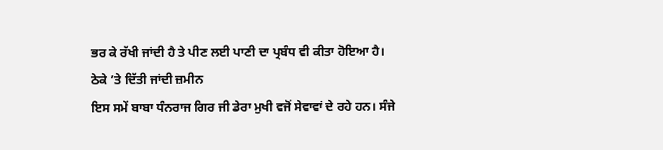ਭਰ ਕੇ ਰੱਖੀ ਜਾਂਦੀ ਹੈ ਤੇ ਪੀਣ ਲਈ ਪਾਣੀ ਦਾ ਪ੍ਰਬੰਧ ਵੀ ਕੀਤਾ ਹੋਇਆ ਹੈ।
ਠੇਕੇ ’ਤੇ ਦਿੱਤੀ ਜਾਂਦੀ ਜ਼ਮੀਨ
ਇਸ ਸਮੇਂ ਬਾਬਾ ਧੰਨਰਾਜ ਗਿਰ ਜੀ ਡੇਰਾ ਮੁਖੀ ਵਜੋਂ ਸੇਵਾਵਾਂ ਦੇ ਰਹੇ ਹਨ। ਸੰਜੇ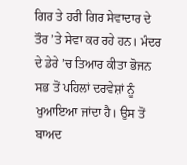ਗਿਰ ਤੇ ਹਰੀ ਗਿਰ ਸੇਵਾਦਾਰ ਦੇ ਤੌਰ ’ਤੇ ਸੇਵਾ ਕਰ ਰਹੇ ਹਨ। ਮੰਦਰ ਦੇ ਡੇਰੇ ’ਚ ਤਿਆਰ ਕੀਤਾ ਭੋਜਨ ਸਭ ਤੋਂ ਪਹਿਲਾਂ ਦਰਵੇਸ਼ਾਂ ਨੂੰ ਖੁਆਇਆ ਜਾਂਦਾ ਹੈ। ਉਸ ਤੋਂ ਬਾਅਦ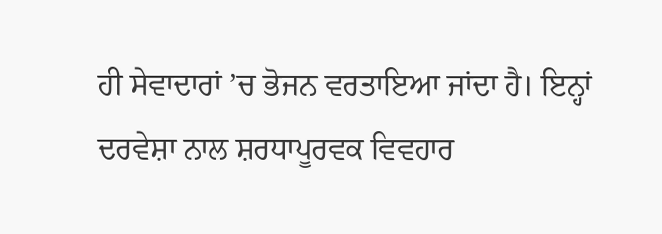ਹੀ ਸੇਵਾਦਾਰਾਂ ’ਚ ਭੋਜਨ ਵਰਤਾਇਆ ਜਾਂਦਾ ਹੈ। ਇਨ੍ਹਾਂ ਦਰਵੇਸ਼ਾ ਨਾਲ ਸ਼ਰਧਾਪੂਰਵਕ ਵਿਵਹਾਰ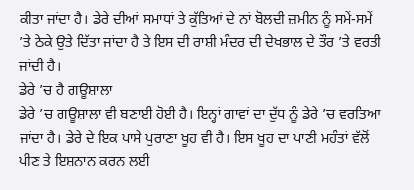ਕੀਤਾ ਜਾਂਦਾ ਹੈ। ਡੇਰੇ ਦੀਆਂ ਸਮਾਧਾਂ ਤੇ ਕੁੱਤਿਆਂ ਦੇ ਨਾਂ ਬੋਲਦੀ ਜ਼ਮੀਨ ਨੂੰ ਸਮੇਂ-ਸਮੇਂ ’ਤੇ ਠੇਕੇ ਉਤੇ ਦਿੱਤਾ ਜਾਂਦਾ ਹੈ ਤੇ ਇਸ ਦੀ ਰਾਸ਼ੀ ਮੰਦਰ ਦੀ ਦੇਖਭਾਲ ਦੇ ਤੌਰ ’ਤੇ ਵਰਤੀ ਜਾਂਦੀ ਹੈ।
ਡੇਰੇ ’ਚ ਹੈ ਗਊਸ਼ਾਲਾ
ਡੇਰੇ ’ਚ ਗਊਸ਼ਾਲਾ ਵੀ ਬਣਾਈ ਹੋਈ ਹੈ। ਇਨ੍ਹਾਂ ਗਾਵਾਂ ਦਾ ਦੁੱਧ ਨੂੰ ਡੇਰੇ ’ਚ ਵਰਤਿਆ ਜਾਂਦਾ ਹੈ। ਡੇਰੇ ਦੇ ਇਕ ਪਾਸੇ ਪੁਰਾਣਾ ਖੂਹ ਵੀ ਹੈ। ਇਸ ਖੂਹ ਦਾ ਪਾਣੀ ਮਹੰਤਾਂ ਵੱਲੋਂ ਪੀਣ ਤੇ ਇਸ਼ਨਾਨ ਕਰਨ ਲਈ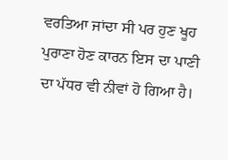ਵਰਤਿਆ ਜਾਂਦਾ ਸੀ ਪਰ ਹੁਣ ਖੂਹ ਪੁਰਾਣਾ ਹੋਣ ਕਾਰਨ ਇਸ ਦਾ ਪਾਣੀ ਦਾ ਪੱਧਰ ਵੀ ਨੀਵਾਂ ਹੋ ਗਿਆ ਹੈ।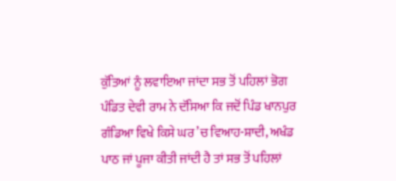ਕੁੱਤਿਆਂ ਨੂੰ ਲਵਾਇਆ ਜਾਂਦਾ ਸਭ ਤੋਂ ਪਹਿਲਾਂ ਭੋਗ
ਪੰਡਿਤ ਦੇਵੀ ਰਾਮ ਨੇ ਦੱਸਿਆ ਕਿ ਜਦੋਂ ਪਿੰਡ ਖਾਨਪੁਰ ਗੰਡਿਆ ਵਿਖੇ ਕਿਸੇ ਘਰ ’ਚ ਵਿਆਹ-ਸ਼ਾਦੀ, ਅਖੰਡ ਪਾਠ ਜਾਂ ਪੂਜਾ ਕੀਤੀ ਜਾਂਦੀ ਹੈ ਤਾਂ ਸਭ ਤੋਂ ਪਹਿਲਾਂ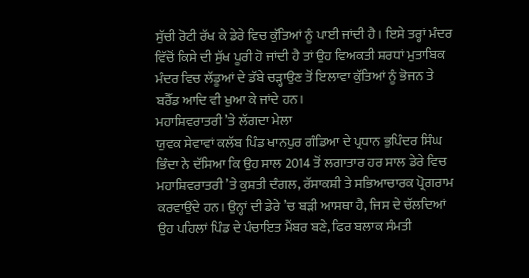ਸੁੱਚੀ ਰੋਟੀ ਰੱਖ ਕੇ ਡੇਰੇ ਵਿਚ ਕੁੱਤਿਆਂ ਨੂੰ ਪਾਈ ਜਾਂਦੀ ਹੈ। ਇਸੇ ਤਰ੍ਹਾਂ ਮੰਦਰ ਵਿੱਚੋਂ ਕਿਸੇ ਦੀ ਸੁੱਖ ਪੂਰੀ ਹੋ ਜਾਂਦੀ ਹੈ ਤਾਂ ਉਹ ਵਿਅਕਤੀ ਸ਼ਰਧਾਂ ਮੁਤਾਬਿਕ ਮੰਦਰ ਵਿਚ ਲੱਡੂਆਂ ਦੇ ਡੱਬੇ ਚੜ੍ਹਾਉਣ ਤੋਂ ਇਲਾਵਾ ਕੁੱਤਿਆਂ ਨੂੰ ਭੋਜਨ ਤੇ ਬਰੈੱਡ ਆਦਿ ਵੀ ਖੁਆ ਕੇ ਜਾਂਦੇ ਹਨ।
ਮਹਾਸ਼ਿਵਰਾਤਰੀ ’ਤੇ ਲੱਗਦਾ ਮੇਲਾ
ਯੁਵਕ ਸੇਵਾਵਾਂ ਕਲੱਬ ਪਿੰਡ ਖਾਨਪੁਰ ਗੰਡਿਆ ਦੇ ਪ੍ਰਧਾਨ ਭੁਪਿੰਦਰ ਸਿੰਘ ਭਿੰਦਾ ਨੇ ਦੱਸਿਆ ਕਿ ਉਹ ਸਾਲ 2014 ਤੋਂ ਲਗਾਤਾਰ ਹਰ ਸਾਲ ਡੇਰੇ ਵਿਚ ਮਹਾਸ਼ਿਵਰਾਤਰੀ ’ਤੇ ਕੁਸ਼ਤੀ ਦੰਗਲ, ਰੱਸਾਕਸ਼ੀ ਤੇ ਸਭਿਆਚਾਰਕ ਪ੍ਰੋਗਰਾਮ ਕਰਵਾਉਂਦੇ ਹਨ। ਉਨ੍ਹਾਂ ਦੀ ਡੇਰੇ ’ਚ ਬੜੀ ਆਸਥਾ ਹੈ, ਜਿਸ ਦੇ ਚੱਲਦਿਆਂ ਉਹ ਪਹਿਲਾਂ ਪਿੰਡ ਦੇ ਪੰਚਾਇਤ ਮੈਂਬਰ ਬਣੇ, ਫਿਰ ਬਲਾਕ ਸੰਮਤੀ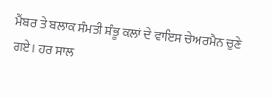ਮੈਂਬਰ ਤੇ ਬਲਾਕ ਸੰਮਤੀ ਸ਼ੰਭੂ ਕਲਾਂ ਦੇ ਵਾਇਸ ਚੇਅਰਮੈਨ ਚੁਣੇ ਗਏ। ਹਰ ਸਾਲ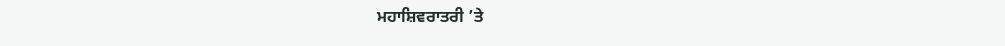ਮਹਾਸ਼ਿਵਰਾਤਰੀ ’ਤੇ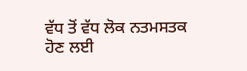ਵੱਧ ਤੋਂ ਵੱਧ ਲੋਕ ਨਤਮਸਤਕ ਹੋਣ ਲਈ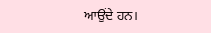ਆਉਂਦੇ ਹਨ।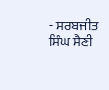- ਸਰਬਜੀਤ ਸਿੰਘ ਸੈਣੀ